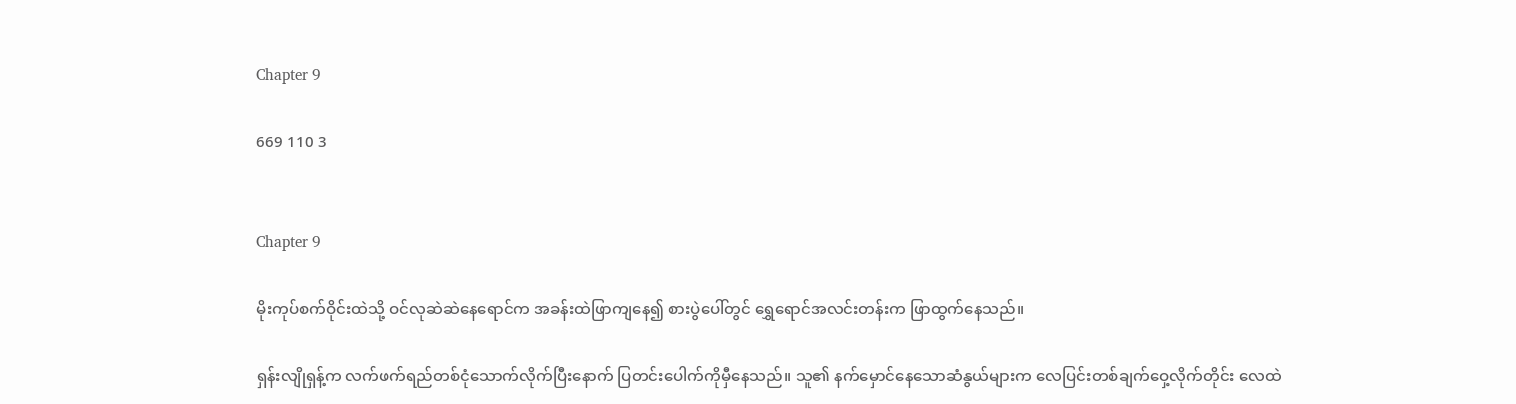Chapter 9

669 110 3


Chapter 9

မိုးကုပ်စက်ဝိုင်းထဲသို့ ဝင်လုဆဲဆဲနေရောင်က အခန်းထဲဖြာကျနေ၍ စားပွဲပေါ်တွင် ရွှေရောင်အလင်းတန်းက ဖြာထွက်နေသည်။

ရှန်းလျိုရှန့်က လက်ဖက်ရည်တစ်ငုံသောက်လိုက်ပြီးနောက် ပြတင်းပေါက်ကိုမှီနေသည်။ သူ၏ နက်မှောင်နေသောဆံနွယ်များက လေပြင်းတစ်ချက်ဝှေ့လိုက်တိုင်း လေထဲ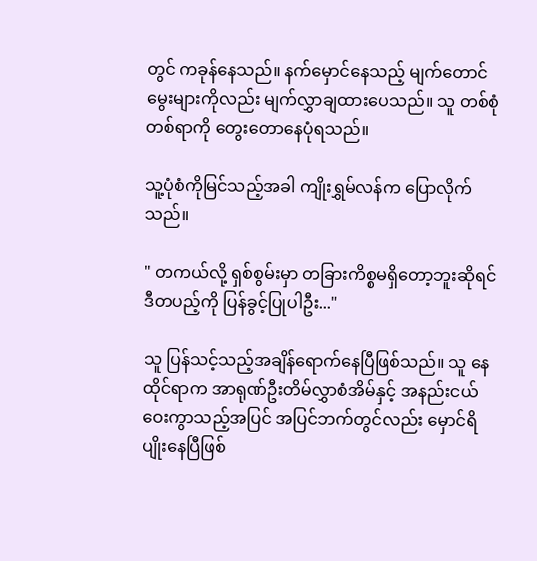တွင် ကခုန်နေသည်။ နက်မှောင်နေသည့် မျက်တောင်မွေးများကိုလည်း မျက်လွှာချထားပေသည်။ သူ တစ်စုံတစ်ရာကို တွေးတောနေပုံရသည်။

သူ့ပုံစံကိုမြင်သည့်အခါ ကျိုးရွှမ်လန်က ပြောလိုက်သည်။

" တကယ်လို့ ရှစ်စွမ်းမှာ တခြားကိစ္စမရှိတော့ဘူးဆိုရင် ဒီတပည့်ကို ပြန်ခွင့်ပြုပါဦး..."

သူ ပြန်သင့်သည့်အချိန်ရောက်နေပြီဖြစ်သည်။ သူ‌ နေထိုင်ရာက အာရုဏ်ဦးတိမ်လွှာစံအိမ်နှင့် အနည်းငယ်ဝေးကွာသည့်အပြင် အပြင်ဘက်တွင်လည်း မှောင်ရိပျိုးနေပြီဖြစ်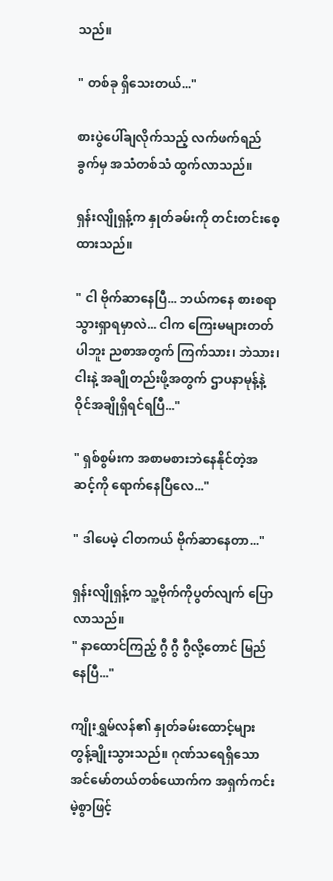သည်။

" တစ်ခု ရှိသေးတယ်..."

စားပွဲပေါ်ချလိုက်သည့် လက်ဖက်ရည်ခွက်မှ အသံတစ်သံ ထွက်လာသည်။

ရှန်းလျိုရှန့်က နှုတ်ခမ်းကို တင်းတင်းစေ့ထားသည်။

" ငါ ဗိုက်ဆာနေပြီ... ဘယ်ကနေ စားစရာသွားရှာရမှာလဲ... ငါက ကြေးမများတတ်ပါဘူး ညစာအတွက် ကြက်သား၊ ဘဲသား၊ ငါးနဲ့ အချိုတည်းဖို့အတွက် ဌာပနာမုန့်နဲ့ ဝိုင်အချိုရှိရင်ရပြီ..."

" ရှစ်စွမ်းက အစာမစားဘဲနေနိုင်တဲ့အဆင့်ကို ရောက်နေပြီလေ..."

" ဒါပေမဲ့ ငါတကယ် ဗိုက်ဆာနေတာ..."

ရှန်းလျိုရှန့်က သူ့ဗိုက်ကိုပွတ်လျက် ပြောလာသည်။
" နာထောင်ကြည့် ဂွီ ဂွီ ဂွီလို့တောင် မြည်နေပြီ..."

ကျိုးရွှမ်လန်၏ နှုတ်ခမ်းထောင့်များ တွန့်ချိုးသွားသည်။ ဂုဏ်သရေရှိသော အင်မော်တယ်တစ်ယောက်က အရှက်ကင်းမဲ့စွာဖြင့်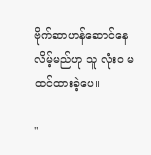ဗိုက်ဆာဟန်ဆောင်နေလိမ့်မည်ဟု သူ လုံးဝ မထင်ထားခဲ့ပေ။

"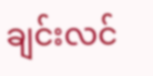ချင်းလင်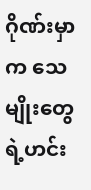ဂိုဏ်းမှာက သေမျိုးတွေရဲ့ဟင်း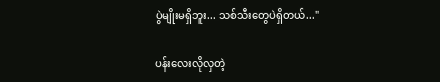ပွဲမျိုးမရှိဘူး... သစ်သီးတွေပဲရှိတယ်..."

ပန်းလေးလိုလှတဲ့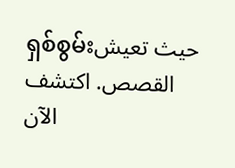ရှစ်စွမ်းحيث تعيش القصص. اكتشف الآن